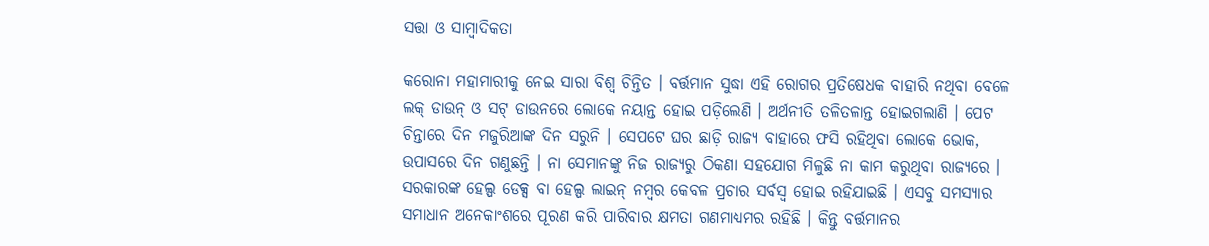ସତ୍ତା ଓ ସାମ୍ବାଦିକତା

କରୋନା ମହାମାରୀକୁ ନେଇ ସାରା ବିଶ୍ୱ ଚିନ୍ତିତ । ବର୍ତ୍ତମାନ ସୁଦ୍ଧା ଏହି ରୋଗର ପ୍ରତିଷେଧକ ବାହାରି ନଥିବା ବେଳେ ଲକ୍ ଡାଉନ୍ ଓ ସଟ୍ ଡାଉନରେ ଲୋକେ ନୟାନ୍ତ ହୋଇ ପଡ଼ିଲେଣି । ଅର୍ଥନୀତି ତଳିତଳାନ୍ତ ହୋଇଗଲାଣି । ପେଟ ଚିନ୍ତାରେ ଦିନ ମଜୁରିଆଙ୍କ ଦିନ ସରୁନି । ସେପଟେ ଘର ଛାଡ଼ି ରାଜ୍ୟ ବାହାରେ ଫସି ରହିଥିବା ଲୋକେ ଭୋକ, ଉପାସରେ ଦିନ ଗଣୁଛନ୍ତି । ନା ସେମାନଙ୍କୁ ନିଜ ରାଜ୍ୟରୁ ଠିକଣା ସହଯୋଗ ମିଳୁଛି ନା କାମ କରୁଥିବା ରାଜ୍ୟରେ । ସରକାରଙ୍କ ହେଲ୍ପ ଡେକ୍ସ ବା ହେଲ୍ପ ଲାଇନ୍ ନମ୍ବର କେବଳ ପ୍ରଚାର ସର୍ବସ୍ୱ ହୋଇ ରହିଯାଇଛି । ଏସବୁ ସମସ୍ୟାର ସମାଧାନ ଅନେକାଂଶରେ ପୂରଣ କରି ପାରିବାର କ୍ଷମତା ଗଣମାଧ୍ୟମର ରହିଛି । କିନ୍ତୁ ବର୍ତ୍ତମାନର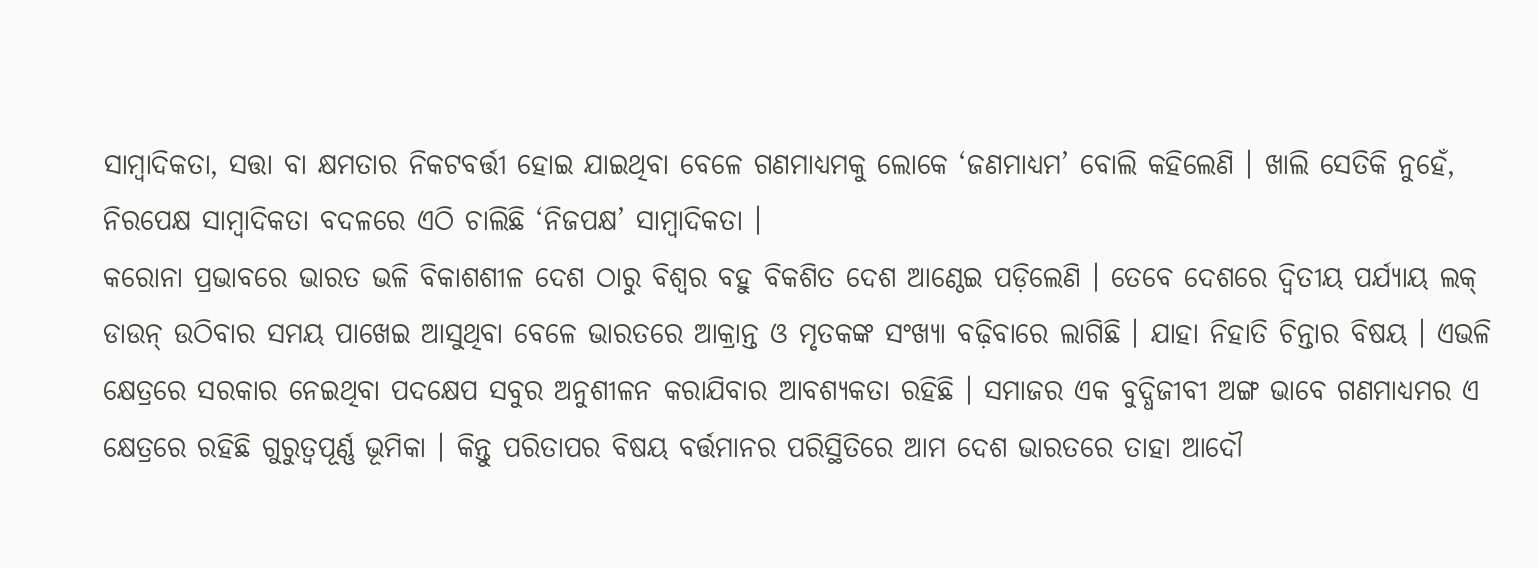ସାମ୍ବାଦିକତା, ସତ୍ତା ବା କ୍ଷମତାର ନିକଟବର୍ତ୍ତୀ ହୋଇ ଯାଇଥିବା ବେଳେ ଗଣମାଧ୍ୟମକୁ ଲୋକେ ‘ଜଣମାଧ୍ୟମ’ ବୋଲି କହିଲେଣି । ଖାଲି ସେତିକି ନୁହେଁ, ନିରପେକ୍ଷ ସାମ୍ବାଦିକତା ବଦଳରେ ଏଠି ଚାଲିଛି ‘ନିଜପକ୍ଷ’ ସାମ୍ବାଦିକତା ।
କରୋନା ପ୍ରଭାବରେ ଭାରତ ଭଳି ବିକାଶଶୀଳ ଦେଶ ଠାରୁ ବିଶ୍ୱର ବହୁ ବିକଶିତ ଦେଶ ଆଣ୍ଠେଇ ପଡ଼ିଲେଣି । ତେବେ ଦେଶରେ ଦ୍ୱିତୀୟ ପର୍ଯ୍ୟାୟ ଲକ୍ ଡାଉନ୍ ଉଠିବାର ସମୟ ପାଖେଇ ଆସୁଥିବା ବେଳେ ଭାରତରେ ଆକ୍ରାନ୍ତ ଓ ମୃତକଙ୍କ ସଂଖ୍ୟା ବଢ଼ିବାରେ ଲାଗିଛି । ଯାହା ନିହାତି ଚିନ୍ତାର ବିଷୟ । ଏଭଳି କ୍ଷେତ୍ରରେ ସରକାର ନେଇଥିବା ପଦକ୍ଷେପ ସବୁର ଅନୁଶୀଳନ କରାଯିବାର ଆବଶ୍ୟକତା ରହିଛି । ସମାଜର ଏକ ବୁଦ୍ଧିଜୀବୀ ଅଙ୍ଗ ଭାବେ ଗଣମାଧ୍ୟମର ଏ କ୍ଷେତ୍ରରେ ରହିଛି ଗୁରୁତ୍ୱପୂର୍ଣ୍ଣ ଭୂମିକା । କିନ୍ତୁ ପରିତାପର ବିଷୟ ବର୍ତ୍ତମାନର ପରିସ୍ଥିତିରେ ଆମ ଦେଶ ଭାରତରେ ତାହା ଆଦୌ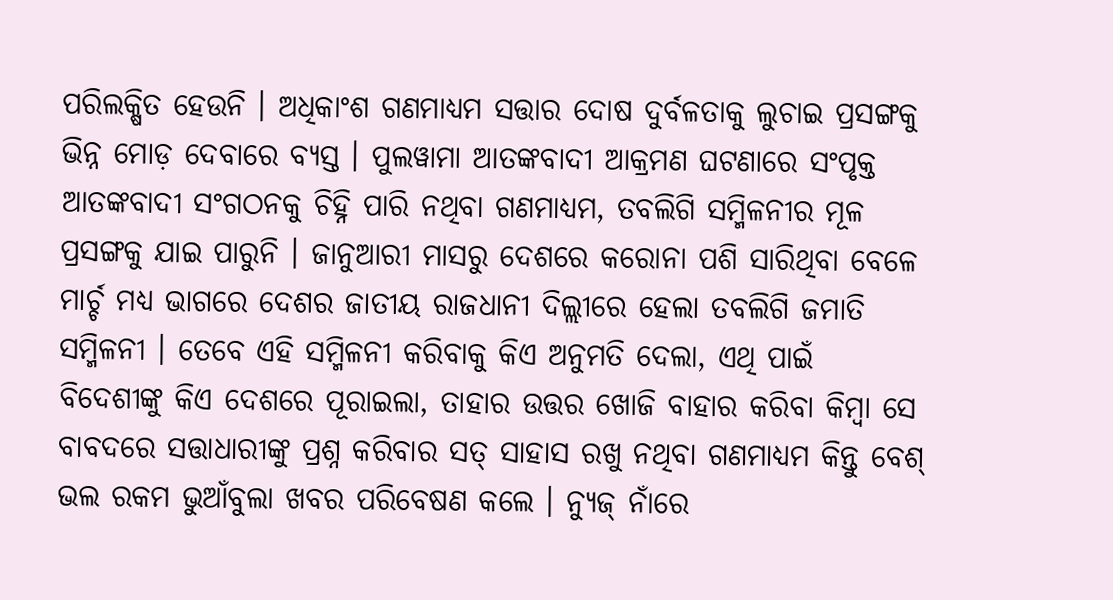ପରିଲକ୍ଷିତ ହେଉନି । ଅଧିକାଂଶ ଗଣମାଧ୍ୟମ ସତ୍ତାର ଦୋଷ ଦୁର୍ବଳତାକୁ ଲୁଚାଇ ପ୍ରସଙ୍ଗକୁ ଭିନ୍ନ ମୋଡ଼ ଦେବାରେ ବ୍ୟସ୍ତ । ପୁଲୱାମା ଆତଙ୍କବାଦୀ ଆକ୍ରମଣ ଘଟଣାରେ ସଂପୃକ୍ତ ଆତଙ୍କବାଦୀ ସଂଗଠନକୁ ଚିହ୍ନି ପାରି ନଥିବା ଗଣମାଧ୍ୟମ, ତବଲିଗି ସମ୍ମିଳନୀର ମୂଳ ପ୍ରସଙ୍ଗକୁ ଯାଇ ପାରୁନି । ଜାନୁଆରୀ ମାସରୁ ଦେଶରେ କରୋନା ପଶି ସାରିଥିବା ବେଳେ ମାର୍ଚ୍ଚ ମଧ୍ୟ ଭାଗରେ ଦେଶର ଜାତୀୟ ରାଜଧାନୀ ଦିଲ୍ଲୀରେ ହେଲା ତବଲିଗି ଜମାତି ସମ୍ମିଳନୀ । ତେବେ ଏହି ସମ୍ମିଳନୀ କରିବାକୁ କିଏ ଅନୁମତି ଦେଲା, ଏଥି ପାଇଁ ବିଦେଶୀଙ୍କୁ କିଏ ଦେଶରେ ପୂରାଇଲା, ତାହାର ଉତ୍ତର ଖୋଜି ବାହାର କରିବା କିମ୍ବା ସେ ବାବଦରେ ସତ୍ତାଧାରୀଙ୍କୁ ପ୍ରଶ୍ନ କରିବାର ସତ୍ ସାହାସ ରଖୁ ନଥିବା ଗଣମାଧ୍ୟମ କିନ୍ତୁ ବେଶ୍ ଭଲ ରକମ ଭୁଆଁବୁଲା ଖବର ପରିବେଷଣ କଲେ । ନ୍ୟୁଜ୍ ନାଁରେ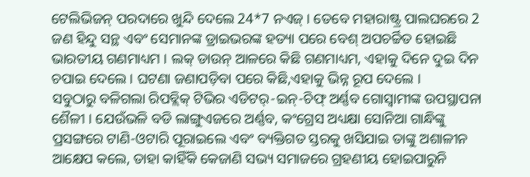ଟେଲିଭିଜନ୍ ପରଦାରେ ଖୁନ୍ଦି ଦେଲେ 24*7 ନଏଜ୍ । ତେବେ ମହାରାଷ୍ଟ୍ର ପାଲଘରରେ 2 ଜଣ ହିନ୍ଦୁ ସନ୍ଥ ଏବଂ ସେମାନଙ୍କ ଡ୍ରାଇଭରଙ୍କ ହତ୍ୟା ପରେ ବେଶ୍ ଅପଚର୍ଚ୍ଚିତ ହୋଇଛି ଭାରତୀୟ ଗଣମାଧ୍ୟମ । ଲକ୍ ଡାଉନ୍ ଆଳରେ କିଛି ଗଣମାଧ୍ୟମ, ଏହାକୁ ଦିନେ ଦୁଇ ଦିନ ଚପାଇ ଦେଲେ । ଘଟଣା ଜଣାପଡ଼ିବା ପରେ କିଛି,ଏହାକୁ ଭିନ୍ନ ରୂପ ଦେଲେ ।
ସବୁଠାରୁ ବଳିଗଲା ରିପବ୍ଲିକ୍ ଟିଭିର ଏଡିଟର୍-ଇନ୍-ଚିଫ୍ ଅର୍ଣ୍ଣବ ଗୋସ୍ୱାମୀଙ୍କ ଉପସ୍ଥାପନା ଶୈଳୀ । ଯେଉଁଭଳି ବଡି ଲାଙ୍ଗୁଏଜରେ ଅର୍ଣ୍ଣବ, କଂଗ୍ରେସ ଅଧ୍ୟକ୍ଷା ସୋନିଆ ଗାନ୍ଧିଙ୍କୁ ପ୍ରସଙ୍ଗରେ ଟାଣି-ଓଟାରି ପୂରାଇଲେ ଏବଂ ବ୍ୟକ୍ତିଗତ ସ୍ତରକୁ ଖସିଯାଇ ତାଙ୍କୁ ଅଶାଳୀନ ଆକ୍ଷେପ କଲେ, ତାହା କାହିଁକି କେଜାଣି ସଭ୍ୟ ସମାଜରେ ଗ୍ରହଣୀୟ ହୋଇପାରୁନି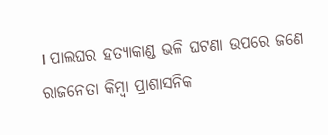। ପାଲଘର ହତ୍ୟାକାଣ୍ଡ ଭଳି ଘଟଣା ଉପରେ ଜଣେ ରାଜନେତା କିମ୍ବା ପ୍ରାଶାସନିକ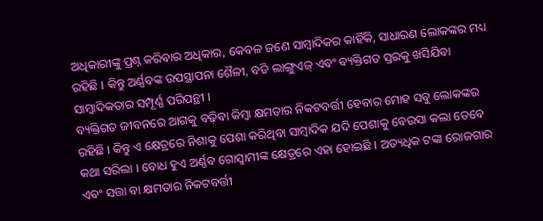ଅଧିକାରୀଙ୍କୁ ପ୍ରଶ୍ନ କରିବାର ଅଧିକାର, କେବଳ ଜଣେ ସାମ୍ବାଦିକର କାହିଁକି, ସାଧାରଣ ଲୋକଙ୍କର ମଧ୍ୟ ରହିଛି । କିନ୍ତୁ ଅର୍ଣ୍ଣବଙ୍କ ଉପସ୍ଥାପନା ଶୈଳୀ, ବଡି ଲାଙ୍ଗୁଏଜ୍ ଏବଂ ବ୍ୟକ୍ତିଗତ ସ୍ତରକୁ ଖସିଯିବା ସାମ୍ବାଦିକତାର ସମ୍ପୂର୍ଣ୍ଣ ପରିପନ୍ଥୀ ।
ବ୍ୟକ୍ତିଗତ ଜୀବନରେ ଆଗକୁ ବଢ଼ିବା କିମ୍ବା କ୍ଷମତାର ନିକଟବର୍ତ୍ତୀ ହେବାର ମୋହ ସବୁ ଲୋକଙ୍କର ରହିଛି । କିନ୍ତୁ ଏ କ୍ଷେତ୍ରରେ ନିଶାକୁ ପେଶା କରିଥିବା ସାମ୍ବାଦିକ ଯଦି ପେଶାକୁ ବେଉସା କଲା ତେବେ କଥା ସରିଲା । ବୋଧ ହୁଏ ଅର୍ଣ୍ଣବ ଗୋସ୍ୱାମୀଙ୍କ କ୍ଷେତ୍ରରେ ଏହା ହୋଇଛି । ଅତ୍ୟଧିକ ଟଙ୍କା ରୋଜଗାର ଏବଂ ସତ୍ତା ବା କ୍ଷମତାର ନିକଟବର୍ତ୍ତୀ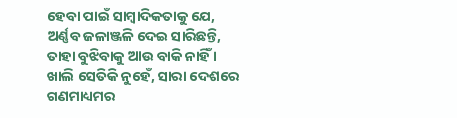ହେବା ପାଇଁ ସାମ୍ବାଦିକତାକୁ ଯେ, ଅର୍ଣ୍ଣବ ଜଳାଞ୍ଜଳି ଦେଇ ସାରିଛନ୍ତି, ତାହା ବୁଝିବାକୁ ଆଉ ବାକି ନାହିଁ । ଖାଲି ସେତିକି ନୁହେଁ, ସାରା ଦେଶରେ ଗଣମାଧ୍ୟମର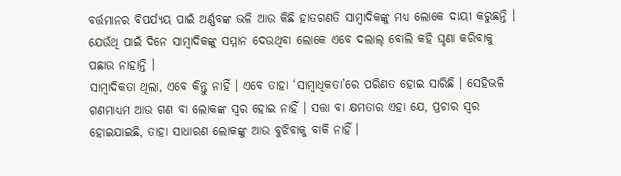ବର୍ତ୍ତମାନର ବିପର୍ଯ୍ୟୟ ପାଇଁ ଅର୍ଣ୍ଣବଙ୍କ ଭଳି ଆଉ କିଛି ହାତଗଣତି ସାମ୍ବାଦିକଙ୍କୁ ମଧ୍ୟ ଲୋକେ ଦାୟୀ କରୁଛନ୍ତି । ଯେଉଁଥି ପାଇଁ ଦିନେ ସାମ୍ବାଦିକଙ୍କୁ ସମ୍ମାନ ଦେଉଥିବା ଲୋକେ ଏବେ ଦଲାଲ୍ ବୋଲି କହି ଘୃଣା କରିବାକୁ ପଛାଉ ନାହାନ୍ତି ।
ସାମ୍ବାଦିକତା ଥିଲା, ଏବେ କିନ୍ତୁ ନାହିଁ । ଏବେ ତାହା ‘ସାମ୍ବାଧିକତା’ରେ ପରିଣତ ହୋଇ ସାରିଛି । ସେହିଭଳି ଗଣମାଧ୍ୟମ ଆଉ ଗଣ ବା ଲୋକଙ୍କ ସ୍ୱର ହୋଇ ନାହିଁ । ସତ୍ତା ବା କ୍ଷମତାର ଏହା ଯେ, ପ୍ରଚାର ସ୍ୱର ହୋଇଯାଇଛି, ତାହା ସାଧାରଣ ଲୋକଙ୍କୁ ଆଉ ବୁଝିବାକୁ ବାକି ନାହିଁ ।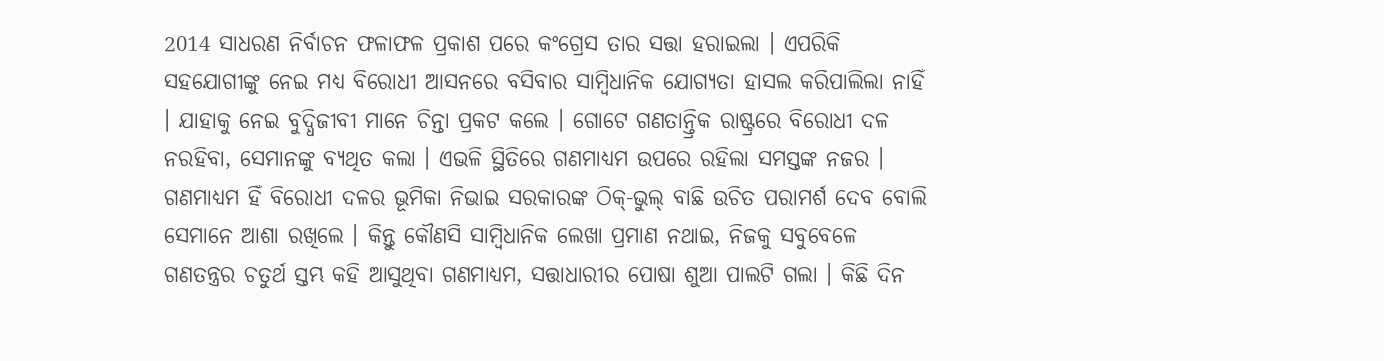2014 ସାଧରଣ ନିର୍ବାଚନ ଫଳାଫଳ ପ୍ରକାଶ ପରେ କଂଗ୍ରେସ ତାର ସତ୍ତା ହରାଇଲା । ଏପରିକି ସହଯୋଗୀଙ୍କୁ ନେଇ ମଧ୍ୟ ବିରୋଧୀ ଆସନରେ ବସିବାର ସାମ୍ବିଧାନିକ ଯୋଗ୍ୟତା ହାସଲ କରିପାଲିଲା ନାହିଁ । ଯାହାକୁ ନେଇ ବୁଦ୍ଧିଜୀବୀ ମାନେ ଚିନ୍ତା ପ୍ରକଟ କଲେ । ଗୋଟେ ଗଣତାନ୍ତ୍ରିକ ରାଷ୍ଟ୍ରରେ ବିରୋଧୀ ଦଳ ନରହିବା, ସେମାନଙ୍କୁ ବ୍ୟଥିତ କଲା । ଏଭଳି ସ୍ଥିତିରେ ଗଣମାଧ୍ୟମ ଉପରେ ରହିଲା ସମସ୍ତଙ୍କ ନଜର । ଗଣମାଧ୍ୟମ ହିଁ ବିରୋଧୀ ଦଳର ଭୂମିକା ନିଭାଇ ସରକାରଙ୍କ ଠିକ୍-ଭୁଲ୍ ବାଛି ଉଚିତ ପରାମର୍ଶ ଦେବ ବୋଲି ସେମାନେ ଆଶା ରଖିଲେ । କିନ୍ତୁ କୌଣସି ସାମ୍ବିଧାନିକ ଲେଖା ପ୍ରମାଣ ନଥାଇ, ନିଜକୁ ସବୁବେଳେ ଗଣତନ୍ତ୍ରର ଚତୁର୍ଥ ସ୍ତମ୍ଭ କହି ଆସୁଥିବା ଗଣମାଧ୍ୟମ, ସତ୍ତାଧାରୀର ପୋଷା ଶୁଆ ପାଲଟି ଗଲା । କିଛି ଦିନ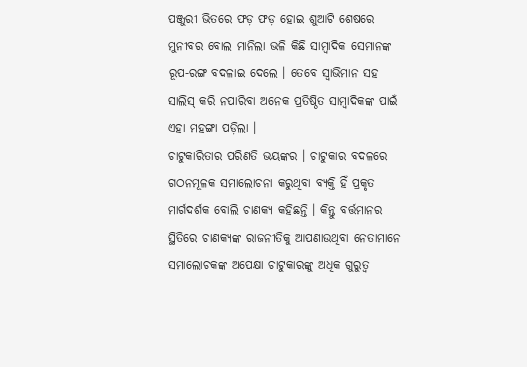ପଞ୍ଜୁରୀ ଭିତରେ ଫଡ଼ ଫଡ଼ ହୋଇ ଶୁଆଟି ଶେଷରେ ମୁନୀବର ବୋଲ ମାନିଲା ଭଳି କିଛି ସାମ୍ବାଦିକ ସେମାନଙ୍କ ରୂପ-ରଙ୍ଗ ବଦଳାଇ ଦେଲେ । ତେବେ ସ୍ୱାଭିମାନ ସହ ସାଲିସ୍ କରି ନପାରିବା ଅନେକ ପ୍ରତିଷ୍ଠିତ ସାମ୍ବାଦିକଙ୍କ ପାଇଁ ଏହା ମହଙ୍ଗା ପଡ଼ିଲା ।
ଚାଟୁକାରିତାର ପରିଣତି ଭୟଙ୍କର । ଚାଟୁକାର ବଦଳରେ ଗଠନମୂଳକ ସମାଲୋଚନା କରୁଥିବା ବ୍ୟକ୍ତି ହିଁ ପ୍ରକୃତ ମାର୍ଗଦର୍ଶକ ବୋଲି ଚାଣକ୍ୟ କହିଛନ୍ତି । କିନ୍ତୁ ବର୍ତ୍ତମାନର ସ୍ଥିତିରେ ଚାଣକ୍ୟଙ୍କ ରାଜନୀତିକୁ ଆପଣାଉଥିବା ନେତାମାନେ ସମାଲୋଚକଙ୍କ ଅପେକ୍ଷା ଚାଟୁକାରଙ୍କୁ ଅଧିକ ଗୁରୁତ୍ୱ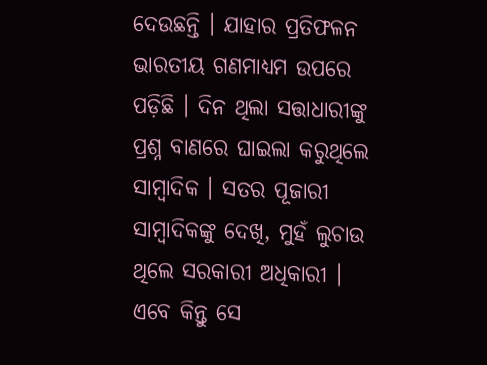ଦେଉଛନ୍ତି । ଯାହାର ପ୍ରତିଫଳନ ଭାରତୀୟ ଗଣମାଧ୍ୟମ ଉପରେ ପଡ଼ିଛି । ଦିନ ଥିଲା ସତ୍ତାଧାରୀଙ୍କୁ ପ୍ରଶ୍ନ ବାଣରେ ଘାଇଲା କରୁଥିଲେ ସାମ୍ବାଦିକ । ସତର ପୂଜାରୀ ସାମ୍ବାଦିକଙ୍କୁ ଦେଖି, ମୁହଁ ଲୁଚାଉ ଥିଲେ ସରକାରୀ ଅଧିକାରୀ । ଏବେ କିନ୍ତୁ ସେ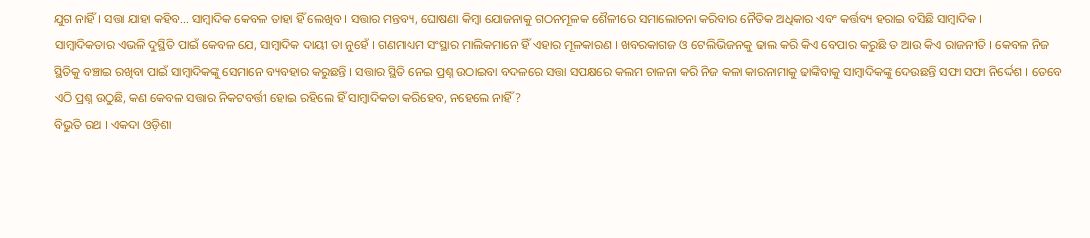ଯୁଗ ନାହିଁ । ସତ୍ତା ଯାହା କହିବ… ସାମ୍ବାଦିକ କେବଳ ତାହା ହିଁ ଲେଖିବ । ସତ୍ତାର ମନ୍ତବ୍ୟ, ଘୋଷଣା କିମ୍ବା ଯୋଜନାକୁ ଗଠନମୂଳକ ଶୈଳୀରେ ସମାଲୋଚନା କରିବାର ନୈତିକ ଅଧିକାର ଏବଂ କର୍ତ୍ତବ୍ୟ ହରାଇ ବସିଛି ସାମ୍ବାଦିକ ।
ସାମ୍ବାଦିକତାର ଏଭଳି ଦୁସ୍ଥିତି ପାଇଁ କେବଳ ଯେ, ସାମ୍ବାଦିକ ଦାୟୀ ତା ନୁହେଁ । ଗଣମାଧ୍ୟମ ସଂସ୍ଥାର ମାଲିକମାନେ ହିଁ ଏହାର ମୂଳକାରଣ । ଖବରକାଗଜ ଓ ଟେଲିଭିଜନକୁ ଢାଲ କରି କିଏ ବେପାର କରୁଛି ତ ଆଉ କିଏ ରାଜନୀତି । କେବଳ ନିଜ ସ୍ଥିତିକୁ ବଞ୍ଚାଇ ରଖିବା ପାଇଁ ସାମ୍ବାଦିକଙ୍କୁ ସେମାନେ ବ୍ୟବହାର କରୁଛନ୍ତି । ସତ୍ତାର ସ୍ଥିତି ନେଇ ପ୍ରଶ୍ନ ଉଠାଇବା ବଦଳରେ ସତ୍ତା ସପକ୍ଷରେ କଲମ ଚାଳନା କରି ନିଜ କଳା କାରନାମାକୁ ଢାଙ୍କିବାକୁ ସାମ୍ବାଦିକଙ୍କୁ ଦେଉଛନ୍ତି ସଫା ସଫା ନିର୍ଦ୍ଦେଶ । ତେବେ ଏଠି ପ୍ରଶ୍ନ ଉଠୁଛି, କଣ କେବଳ ସତ୍ତାର ନିକଟବର୍ତ୍ତୀ ହୋଇ ରହିଲେ ହିଁ ସାମ୍ବାଦିକତା କରିହେବ, ନହେଲେ ନାହିଁ ?
ବିଭୁତି ରଥ । ଏକଦା ଓଡ଼ିଶା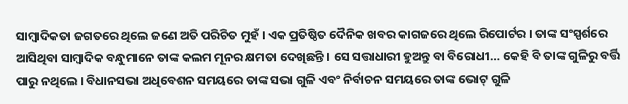ସାମ୍ବାଦିକତା ଜଗତରେ ଥିଲେ ଜଣେ ଅତି ପରିଚିତ ମୁହଁ । ଏକ ପ୍ରତିଷ୍ଠିତ ଦୈନିକ ଖବର କାଗଜରେ ଥିଲେ ରିପୋର୍ଟର । ତାଙ୍କ ସଂସ୍ପର୍ଶରେ ଆସିଥିବା ସାମ୍ବାଦିକ ବନ୍ଧୁମାନେ ତାଙ୍କ କଲମ ମୂନର କ୍ଷମତା ଦେଖିଛନ୍ତି । ସେ ସତ୍ତାଧାରୀ ହୁଅନ୍ତୁ ବା ବିରୋଧୀ… କେହି ବି ତାଙ୍କ ଗୁଳିରୁ ବର୍ତ୍ତି ପାରୁ ନଥିଲେ । ବିଧାନସଭା ଅଧିବେଶନ ସମୟରେ ତାଙ୍କ ସଭା ଗୁଳି ଏବଂ ନିର୍ବାଚନ ସମୟରେ ତାଙ୍କ ଭୋଟ୍ ଗୁଳି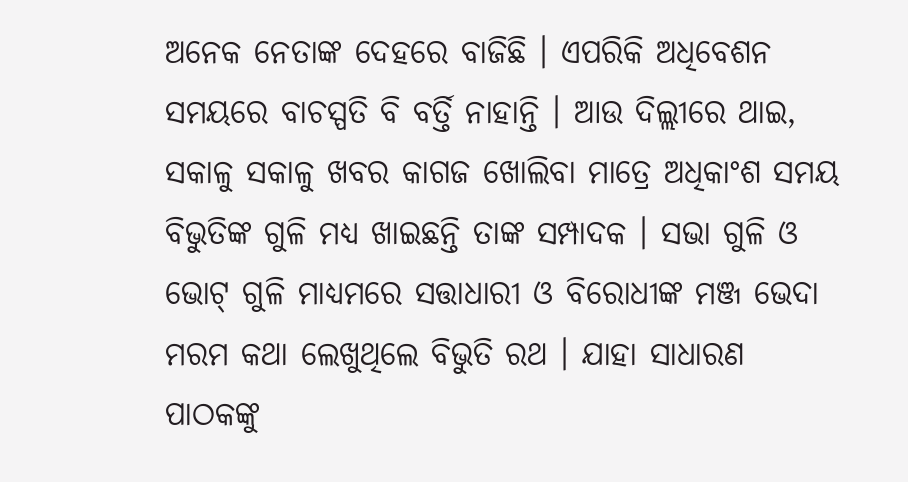ଅନେକ ନେତାଙ୍କ ଦେହରେ ବାଜିଛି । ଏପରିକି ଅଧିବେଶନ ସମୟରେ ବାଚସ୍ପତି ବି ବର୍ତ୍ତି ନାହାନ୍ତି । ଆଉ ଦିଲ୍ଲୀରେ ଥାଇ, ସକାଳୁ ସକାଳୁ ଖବର କାଗଜ ଖୋଲିବା ମାତ୍ରେ ଅଧିକାଂଶ ସମୟ ବିଭୁତିଙ୍କ ଗୁଳି ମଧ୍ୟ ଖାଇଛନ୍ତି ତାଙ୍କ ସମ୍ପାଦକ । ସଭା ଗୁଳି ଓ ଭୋଟ୍ ଗୁଳି ମାଧ୍ୟମରେ ସତ୍ତାଧାରୀ ଓ ବିରୋଧୀଙ୍କ ମଞ୍ଜ ଭେଦା ମରମ କଥା ଲେଖୁଥିଲେ ବିଭୁତି ରଥ । ଯାହା ସାଧାରଣ ପାଠକଙ୍କୁ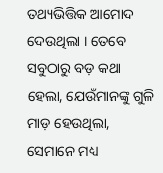ତଥ୍ୟଭିତ୍ତିକ ଆମୋଦ ଦେଉଥିଲା । ତେବେ ସବୁଠାରୁ ବଡ଼ କଥା ହେଲା, ଯେଉଁମାନଙ୍କୁ ଗୁଳି ମାଡ଼ ହେଉଥିଲା, ସେମାନେ ମଧ୍ୟ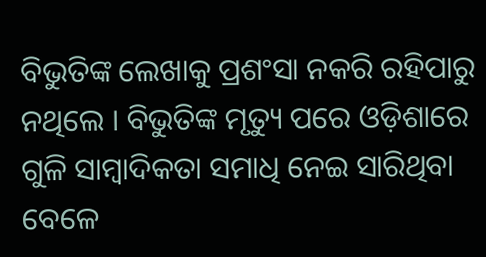ବିଭୁତିଙ୍କ ଲେଖାକୁ ପ୍ରଶଂସା ନକରି ରହିପାରୁ ନଥିଲେ । ବିଭୁତିଙ୍କ ମୃତ୍ୟୁ ପରେ ଓଡ଼ିଶାରେ ଗୁଳି ସାମ୍ବାଦିକତା ସମାଧି ନେଇ ସାରିଥିବା ବେଳେ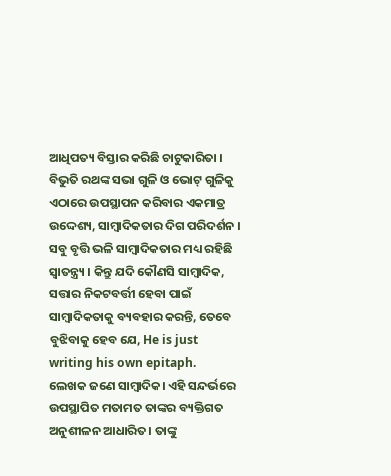ଆଧିପତ୍ୟ ବିସ୍ତାର କରିଛି ଚାଟୁକାରିତା ।
ବିଭୁତି ରଥଙ୍କ ସଭା ଗୁଳି ଓ ଭୋଟ୍ ଗୁଳିକୁ ଏଠାରେ ଉପସ୍ଥାପନ କରିବାର ଏକମାତ୍ର ଉଦ୍ଦେଶ୍ୟ, ସାମ୍ବାଦିକତାର ଦିଗ ପରିଦର୍ଶନ । ସବୁ ବୃତ୍ତି ଭଳି ସାମ୍ବାଦିକତାର ମଧ୍ୟ ରହିଛି ସ୍ୱାତନ୍ତ୍ର୍ୟ । କିନ୍ତୁ ଯଦି କୌଣସି ସାମ୍ବାଦିକ, ସତ୍ତାର ନିକଟବର୍ତ୍ତୀ ହେବା ପାଇଁ ସାମ୍ବାଦିକତାକୁ ବ୍ୟବହାର କରନ୍ତି, ତେବେ ବୁଝିବାକୁ ହେବ ଯେ, He is just writing his own epitaph.
ଲେଖକ ଜଣେ ସାମ୍ବାଦିକ। ଏହି ସନ୍ଦର୍ଭରେ ଉପସ୍ଥାପିତ ମତାମତ ତାଙ୍କର ବ୍ୟକ୍ତିଗତ ଅନୁଶୀଳନ ଆଧାରିତ। ତାଙ୍କୁ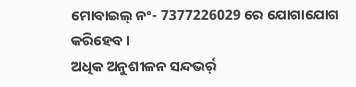ମୋବାଇଲ୍ ନଂ- 7377226029 ରେ ଯୋଗାଯୋଗ କରିହେବ।
ଅଧିକ ଅନୁଶୀଳନ ସନ୍ଦଭର୍ର୍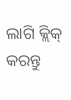ଲାଗି କ୍ଲିକ୍ କରନ୍ତୁ